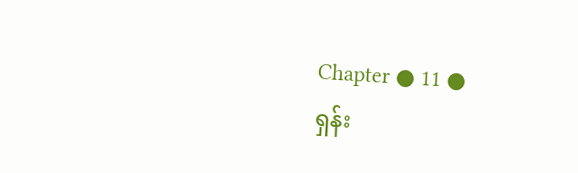Chapter ● 11 ●
ရှန်း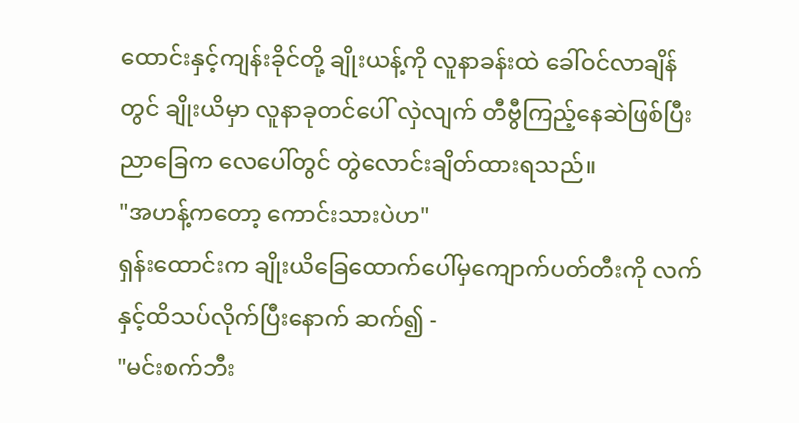ထောင်းနှင့်ကျန်းခိုင်တို့ ချိုးယန့်ကို လူနာခန်းထဲ ခေါ်ဝင်လာချိန်တွင် ချိုးယိမှာ လူနာခုတင်ပေါ် လှဲလျက် တီဗွီကြည့်နေဆဲဖြစ်ပြီး ညာခြေက လေပေါ်တွင် တွဲလောင်းချိတ်ထားရသည်။
"အဟန့်ကတော့ ကောင်းသားပဲဟ"
ရှန်းထောင်းက ချိုးယိခြေထောက်ပေါ်မှကျောက်ပတ်တီးကို လက်နှင့်ထိသပ်လိုက်ပြီးနောက် ဆက်၍ -
"မင်းစက်ဘီး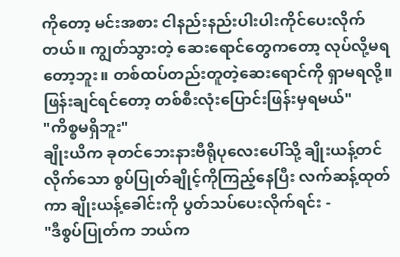ကိုတော့ မင်းအစား ငါနည်းနည်းပါးပါးကိုင်ပေးလိုက်တယ်။ ကျွတ်သွားတဲ့ ဆေးရောင်တွေကတော့ လုပ်လို့မရတော့ဘူး။ တစ်ထပ်တည်းတူတဲ့ဆေးရောင်ကို ရှာမရလို့။ ဖြန်းချင်ရင်တော့ တစ်စီးလုံးပြောင်းဖြန်းမှရမယ်"
"ကိစ္စမရှိဘူး"
ချိုးယိက ခုတင်ဘေးနားဗီရိုပုလေးပေါ်သို့ ချိုးယန့်တင်လိုက်သော စွပ်ပြုတ်ချိုင့်ကိုကြည့်နေပြီး လက်ဆန့်ထုတ်ကာ ချိုးယန့်ခေါင်းကို ပွတ်သပ်ပေးလိုက်ရင်း -
"ဒီစွပ်ပြုတ်က ဘယ်က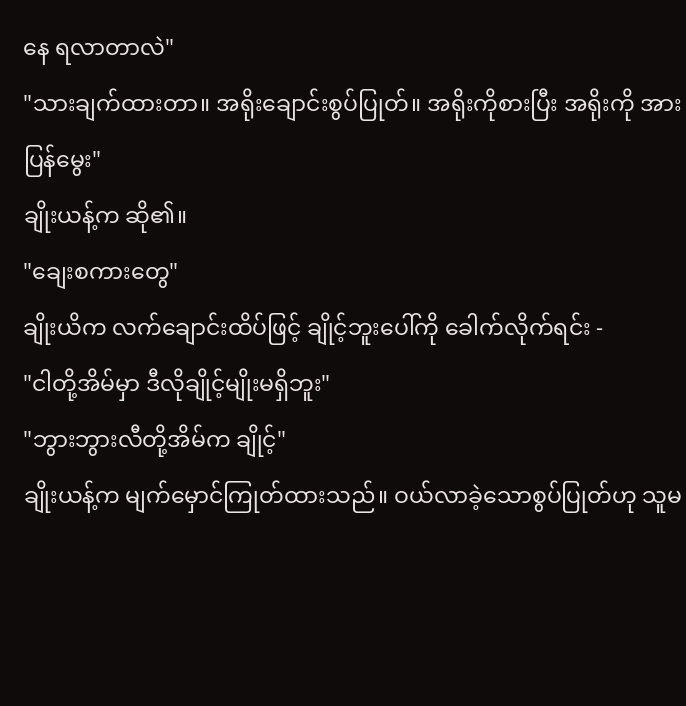နေ ရလာတာလဲ"
"သားချက်ထားတာ။ အရိုးချောင်းစွပ်ပြုတ်။ အရိုးကိုစားပြီး အရိုးကို အားပြန်မွေး"
ချိုးယန့်က ဆို၏။
"ချေးစကားတွေ"
ချိုးယိက လက်ချောင်းထိပ်ဖြင့် ချိုင့်ဘူးပေါ်ကို ခေါက်လိုက်ရင်း -
"ငါတို့အိမ်မှာ ဒီလိုချိုင့်မျိုးမရှိဘူး"
"ဘွားဘွားလီတို့အိမ်က ချိုင့်"
ချိုးယန့်က မျက်မှောင်ကြုတ်ထားသည်။ ဝယ်လာခဲ့သောစွပ်ပြုတ်ဟု သူမ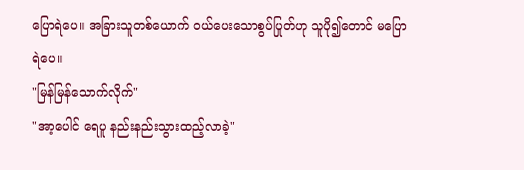ပြောရဲပေ။ အခြားသူတစ်ယောက် ဝယ်ပေးသောစွပ်ပြုတ်ဟု သူပို၍တောင် မပြောရဲပေ။
"မြန်မြန်သောက်လိုက်"
"အာ့ပေါင် ရေပူ နည်းနည်းသွားထည့်လာခဲ့"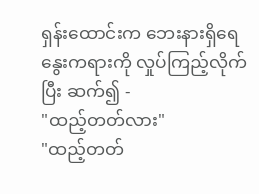ရှန်းထောင်းက ဘေးနားရှိရေနွေးကရားကို လှုပ်ကြည့်လိုက်ပြီး ဆက်၍ -
"ထည့်တတ်လား"
"ထည့်တတ်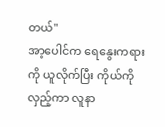တယ်"
အာ့ပေါင်က ရေနွေးကရားကို ယူလိုက်ပြီး ကိုယ်ကိုလှည့်ကာ လူနာ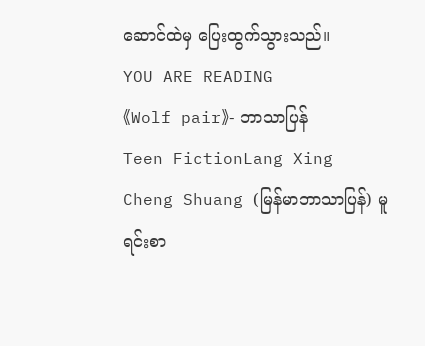ဆောင်ထဲမှ ပြေးထွက်သွားသည်။
YOU ARE READING
《Wolf pair》- ဘာသာပြန်
Teen FictionLang Xing Cheng Shuang (မြန်မာဘာသာပြန်) မူရင်းစာ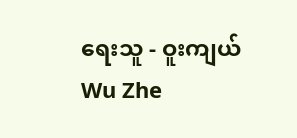ရေးသူ - ဝူးကျယ် Wu Zhe